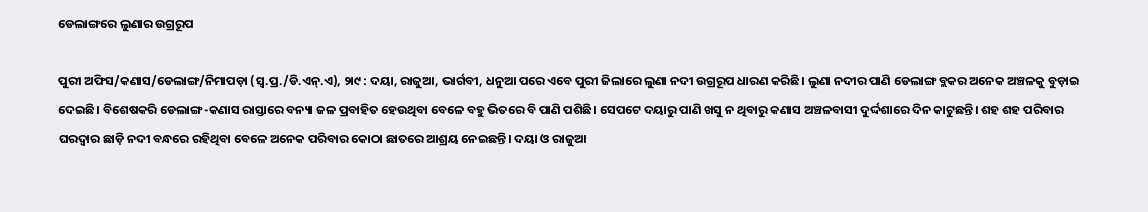ଡେଲାଙ୍ଗରେ ଲୁଣାର ଉଗ୍ରରୂପ

ପୁରୀ ଅଫିସ/କଣାସ/ଡେଲାଙ୍ଗ/ନିମାପଡ଼ା (ସ୍ବ.ପ୍ର./ଡି.ଏନ୍‌.ଏ), ୨ା୯ : ଦୟା, ରାଜୁଆ, ଭାର୍ଗବୀ, ଧନୁଆ ପରେ ଏବେ ପୁରୀ ଜିଲାରେ ଲୁଣା ନଦୀ ଉଗ୍ରରୂପ ଧାରଣ କରିଛି। ଲୁଣା ନଦୀର ପାଣି ଡେଲାଙ୍ଗ ବ୍ଲକର ଅନେକ ଅଞ୍ଚଳକୁ ବୁଡ଼ାଇ ଦେଇଛି। ବିଶେଷକରି ଡେଲାଙ୍ଗ-କଣାସ ରାସ୍ତାରେ ବନ୍ୟା ଜଳ ପ୍ରବାହିତ ହେଉଥିବା ବେଳେ ବହୁ ଭିତରେ ବି ପାଣି ପଶିଛି। ସେପଟେ ଦୟାରୁ ପାଣି ଖସୁ ନ ଥିବାରୁ କଣାସ ଅଞ୍ଚଳବାସୀ ଦୁର୍ଦ୍ଦଶାରେ ଦିନ କାଟୁଛନ୍ତି। ଶହ ଶହ ପରିବାର ଘରଦ୍ୱାର ଛାଡ଼ି ନଦୀ ବନ୍ଧରେ ରହିଥିବା ବେଳେ ଅନେକ ପରିବାର କୋଠା ଛାତରେ ଆଶ୍ରୟ ନେଇଛନ୍ତି। ଦୟା ଓ ରାଜୁଆ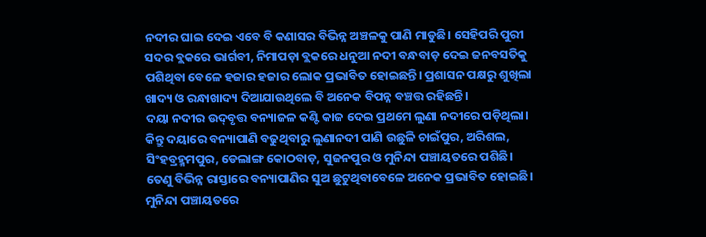ନଦୀର ଘାଇ ଦେଇ ଏବେ ବି କଣାସର ବିଭିନ୍ନ ଅଞ୍ଚଳକୁ ପାଣି ମାଡୁଛି। ସେହିପରି ପୁରୀ ସଦର ବ୍ଲକରେ ଭାର୍ଗବୀ, ନିମାପଡ଼ା ବ୍ଲକରେ ଧନୁଆ ନଦୀ ବନ୍ଧବାଡ଼ ଦେଇ ଜନବସତିକୁ ପଶିଥିବା ବେଳେ ହଜାର ହଜାର ଲୋକ ପ୍ରଭାବିତ ହୋଇଛନ୍ତି। ପ୍ରଶାସନ ପକ୍ଷରୁ ଶୁଖିଲା ଖାଦ୍ୟ ଓ ରନ୍ଧାଖାଦ୍ୟ ଦିଆଯାଉଥିଲେ ବି ଅନେକ ବିପନ୍ନ ବଞ୍ଚତ୍ତ ରହିଛନ୍ତି।
ଦୟା ନଦୀର ଉଦ୍‌ବୃତ୍ତ ବନ୍ୟାଜଳ କଣ୍ଟି କାଜ ଦେଇ ପ୍ରଥମେ ଲୁଣା ନଦୀରେ ପଡ଼ିଥିଲା। କିନ୍ତୁ ଦୟାରେ ବନ୍ୟାପାଣି ବଢୁଥିବାରୁ ଲୁଣାନଦୀ ପାଣି ଉଛୁଳି ଚାଇଁପୁର, ଅରିଶଲ, ସିଂହବ୍ରହ୍ମମପୁର, ଡେଲାଙ୍ଗ କୋଠବାଡ଼, ସୁଜନପୁର ଓ ମୁନିନ୍ଦା ପଞ୍ଚାୟତରେ ପଶିଛି। ତେଣୁ ବିଭିନ୍ନ ରାସ୍ତାରେ ବନ୍ୟାପାଣିର ସୁଅ ଛୁଟୁଥିବାବେଳେ ଅନେକ ପ୍ରଭାବିତ ହୋଇଛି। ମୁନିନ୍ଦା ପଞ୍ଚାୟତରେ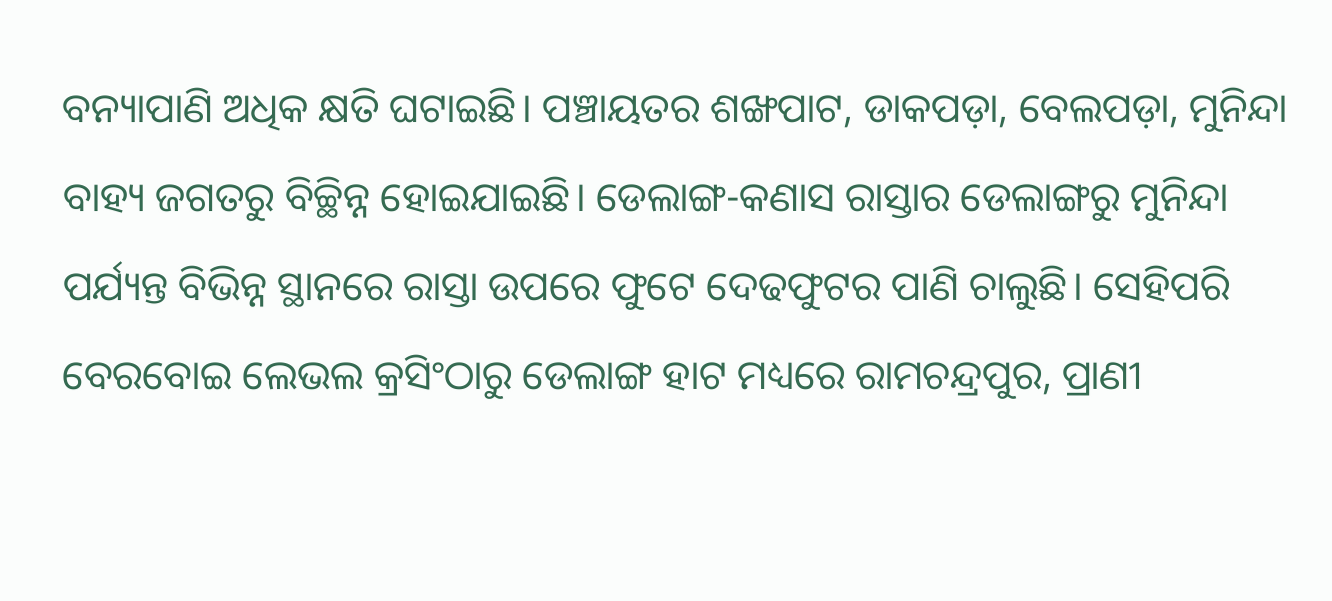ବନ୍ୟାପାଣି ଅଧିକ କ୍ଷତି ଘଟାଇଛି। ପଞ୍ଚାୟତର ଶଙ୍ଖପାଟ, ଡାକପଡ଼ା, ବେଲପଡ଼ା, ମୁନିନ୍ଦା ବାହ୍ୟ ଜଗତରୁ ବିଚ୍ଛିନ୍ନ ହୋଇଯାଇଛି। ଡେଲାଙ୍ଗ-କଣାସ ରାସ୍ତାର ଡେଲାଙ୍ଗରୁ ମୁନିନ୍ଦା ପର୍ଯ୍ୟନ୍ତ ବିଭିନ୍ନ ସ୍ଥାନରେ ରାସ୍ତା ଉପରେ ଫୁଟେ ଦେଢଫୁଟର ପାଣି ଚାଲୁଛି। ସେହିପରି ବେରବୋଇ ଲେଭଲ କ୍ରସିଂଠାରୁ ଡେଲାଙ୍ଗ ହାଟ ମଧ୍ୟରେ ରାମଚନ୍ଦ୍ରପୁର, ପ୍ରାଣୀ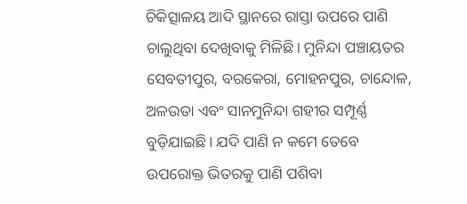ଚିକିତ୍ସାଳୟ ଆଦି ସ୍ଥାନରେ ରାସ୍ତା ଉପରେ ପାଣି ଚାଲୁଥିବା ଦେଖିବାକୁ ମିଳିଛି। ମୁନିନ୍ଦା ପଞ୍ଚାୟତର ସେବତୀପୁର, ବରକେରା, ମୋହନପୁର, ଚାନ୍ଦୋଳ, ଅଳଉତା ଏବଂ ସାନମୁନିନ୍ଦା ଗହୀର ସମ୍ପୂର୍ଣ୍ଣ ବୁଡ଼ିଯାଇଛି। ଯଦି ପାଣି ନ କମେ ତେବେ ଉପରୋକ୍ତ ଭିତରକୁ ପାଣି ପଶିବା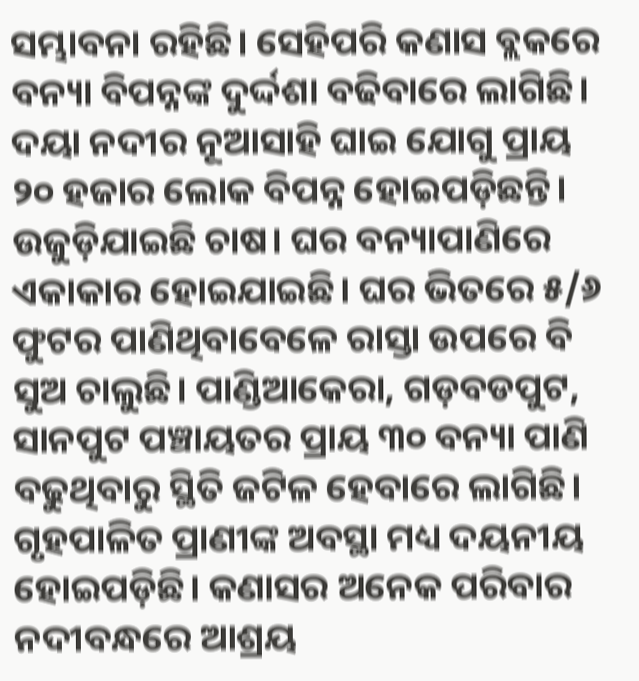ସମ୍ଭାବନା ରହିଛି। ସେହିପରି କଣାସ ବ୍ଲକରେ ବନ୍ୟା ବିପନ୍ନଙ୍କ ଦୁର୍ଦ୍ଦଶା ବଢିବାରେ ଲାଗିଛି। ଦୟା ନଦୀର ନୂଆସାହି ଘାଇ ଯୋଗୁ ପ୍ରାୟ ୨୦ ହଜାର ଲୋକ ବିପନ୍ନ ହୋଇପଡ଼ିଛନ୍ତି। ଉଜୁଡ଼ିଯାଇଛି ଚାଷ। ଘର ବନ୍ୟାପାଣିରେ ଏକାକାର ହୋଇଯାଇଛି। ଘର ଭିତରେ ୫/୬ ଫୁଟର ପାଣିଥିବାବେଳେ ରାସ୍ତା ଉପରେ ବି ସୁଅ ଚାଲୁଛି। ପାଣ୍ଡିଆକେରା, ଗଡ଼ବଡପୁଟ, ସାନପୁଟ ପଞ୍ଚାୟତର ପ୍ରାୟ ୩୦ ବନ୍ୟା ପାଣି ବଢୁଥିବାରୁ ସ୍ଥିତି ଜଟିଳ ହେବାରେ ଲାଗିଛି। ଗୃହପାଳିତ ପ୍ରାଣୀଙ୍କ ଅବସ୍ଥା ମଧ୍ୟ ଦୟନୀୟ ହୋଇପଡ଼ିଛି। କଣାସର ଅନେକ ପରିବାର ନଦୀବନ୍ଧରେ ଆଶ୍ରୟ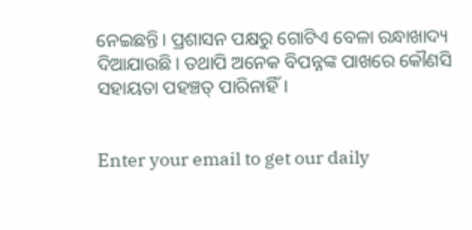ନେଇଛନ୍ତି। ପ୍ରଶାସନ ପକ୍ଷରୁ ଗୋଟିଏ ବେଳା ରନ୍ଧାଖାଦ୍ୟ ଦିଆଯାଉଛି। ତଥାପି ଅନେକ ବିପନ୍ନଙ୍କ ପାଖରେ କୌଣସି ସହାୟତା ପହଞ୍ଚତ୍ ପାରିନାହିଁ।


Enter your email to get our daily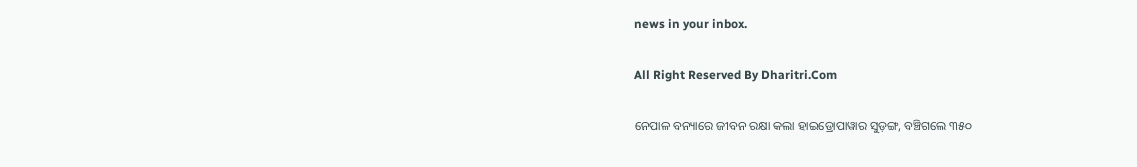news in your inbox.

All Right Reserved By Dharitri.Com

ନେପାଳ ବନ୍ୟାରେ ଜୀବନ ରକ୍ଷା କଲା ହାଇଡ୍ରୋପାୱାର ସୁଡ଼ଙ୍ଗ, ବଞ୍ଚିଗଲେ ୩୫୦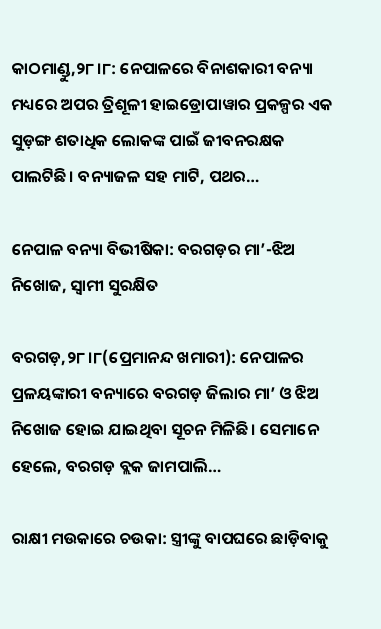କାଠମାଣ୍ଡୁ,୨୮।୮: ନେପାଳରେ ବିନାଶକାରୀ ବନ୍ୟା ମଧ୍ୟରେ ଅପର ତ୍ରିଶୂଳୀ ହାଇଡ୍ରୋପାୱାର ପ୍ରକଳ୍ପର ଏକ ସୁଡ଼ଙ୍ଗ ଶତାଧିକ ଲୋକଙ୍କ ପାଇଁ ଜୀବନରକ୍ଷକ ପାଲଟିଛି। ବନ୍ୟାଜଳ ସହ ମାଟି, ପଥର…

ନେପାଳ ବନ୍ୟା ବିଭୀଷିକା: ବରଗଡ଼ର ମା’-ଝିଅ ନିଖୋଜ, ସ୍ବାମୀ ସୁରକ୍ଷିତ

ବରଗଡ଼,୨୮।୮(ପ୍ରେମାନନ୍ଦ ଖମାରୀ): ନେପାଳର ପ୍ରଳୟଙ୍କାରୀ ବନ୍ୟାରେ ବରଗଡ଼ ଜିଲାର ମା’ ଓ ଝିଅ ନିଖୋଜ ହୋଇ ଯାଇଥିବା ସୂଚନ ମିଳିଛି। ସେମାନେ ହେଲେ, ବରଗଡ଼ ବ୍ଲକ ଜାମପାଲି…

ରାକ୍ଷୀ ମଉକାରେ ଚଉକା: ସ୍ତ୍ରୀଙ୍କୁ ବାପଘରେ ଛାଡ଼ିବାକୁ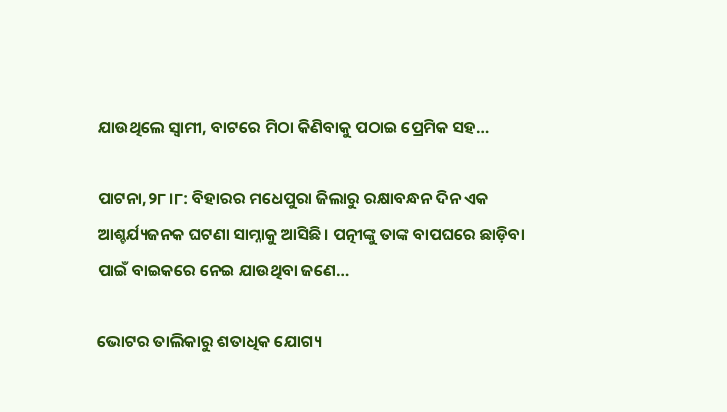ଯାଉଥିଲେ ସ୍ବାମୀ, ବାଟରେ ମିଠା କିଣିବାକୁ ପଠାଇ ପ୍ରେମିକ ସହ…

ପାଟନା,୨୮।୮: ବିହାରର ମଧେପୁରା ଜିଲାରୁ ରକ୍ଷାବନ୍ଧନ ଦିନ ଏକ ଆଶ୍ଚର୍ଯ୍ୟଜନକ ଘଟଣା ସାମ୍ନାକୁ ଆସିଛି। ପତ୍ନୀଙ୍କୁ ତାଙ୍କ ବାପଘରେ ଛାଡ଼ିବା ପାଇଁ ବାଇକରେ ନେଇ ଯାଉଥିବା ଜଣେ…

ଭୋଟର ତାଲିକାରୁ ଶତାଧିକ ଯୋଗ୍ୟ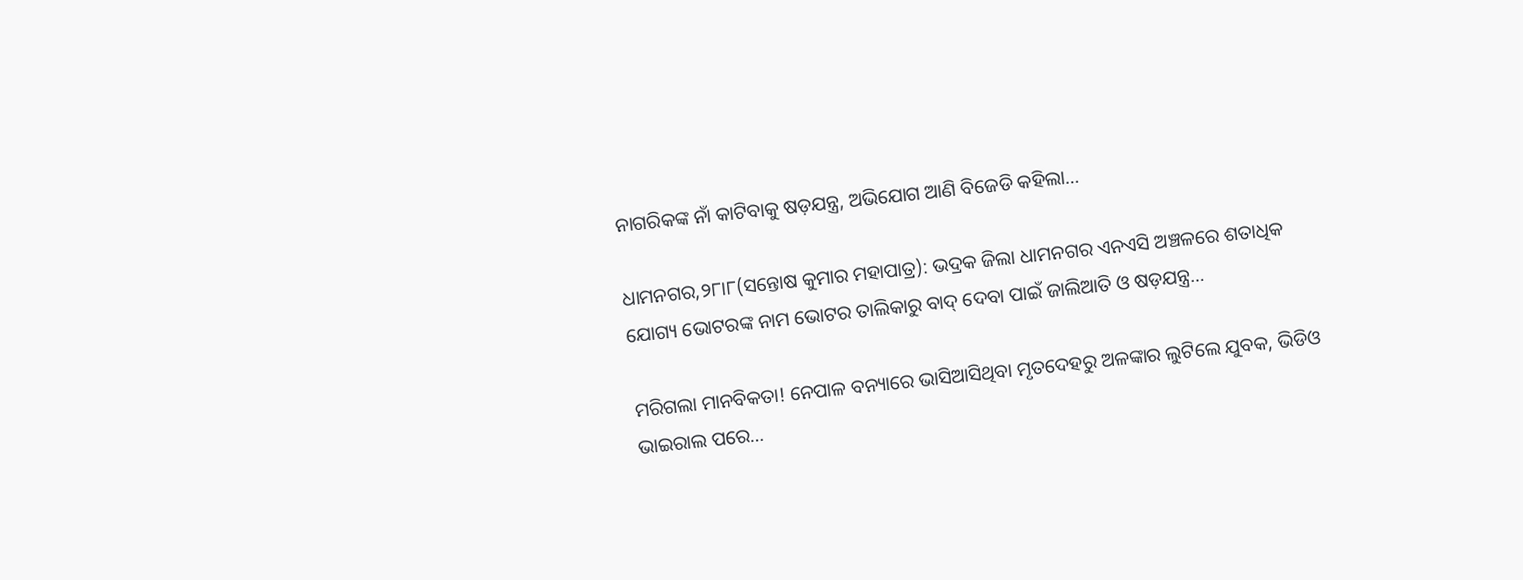ନାଗରିକଙ୍କ ନାଁ କାଟିବାକୁ ଷଡ଼ଯନ୍ତ୍ର, ଅଭିଯୋଗ ଆଣି ବିଜେଡି କହିଲା…

ଧାମନଗର,୨୮ା୮(ସନ୍ତୋଷ କୁମାର ମହାପାତ୍ର): ଭଦ୍ରକ ଜିଲା ଧାମନଗର ଏନଏସି ଅଞ୍ଚଳରେ ଶତାଧିକ ଯୋଗ୍ୟ ଭୋଟରଙ୍କ ନାମ ଭୋଟର ତାଲିକାରୁ ବାଦ୍‌ ଦେବା ପାଇଁ ଜାଲିଆତି ଓ ଷଡ଼ଯନ୍ତ୍ର…

ମରିଗଲା ମାନବିକତା! ନେପାଳ ବନ୍ୟାରେ ଭାସିଆସିଥିବା ମୃତଦେହରୁ ଅଳଙ୍କାର ଲୁଟିଲେ ଯୁବକ, ଭିଡିଓ ଭାଇରାଲ ପରେ…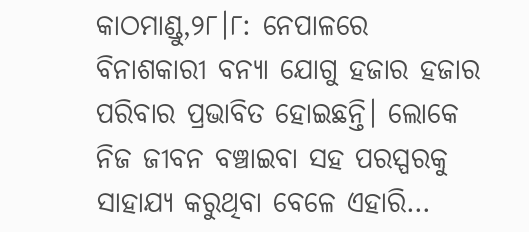କାଠମାଣ୍ଡୁ,୨୮।୮: ନେପାଳରେ ବିନାଶକାରୀ ବନ୍ୟା ଯୋଗୁ ହଜାର ହଜାର ପରିବାର ପ୍ରଭାବିତ ହୋଇଛନ୍ତି। ଲୋକେ ନିଜ ଜୀବନ ବଞ୍ଚାଇବା ସହ ପରସ୍ପରକୁ ସାହାଯ୍ୟ କରୁଥିବା ବେଳେ ଏହାରି…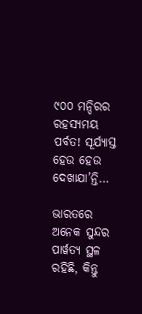୯୦୦ ମନ୍ଦିରର ରହସ୍ୟମୟ ପର୍ବତ! ସୂର୍ଯ୍ୟାସ୍ତ ହେଉ ହେଉ ଦେଖାଯା’ନ୍ତି…

ଭାରତରେ ଅନେକ ସୁନ୍ଦର ପାର୍ୱତ୍ୟ ସ୍ଥଳ ରହିଛି, କିନ୍ତୁ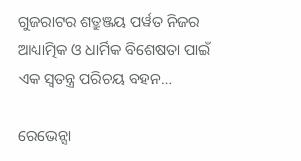ଗୁଜରାଟର ଶତ୍ରୁଞ୍ଜୟ ପର୍ୱତ ନିଜର ଆଧ୍ୟାତ୍ମିକ ଓ ଧାର୍ମିକ ବିଶେଷତା ପାଇଁ ଏକ ସ୍ୱତନ୍ତ୍ର ପରିଚୟ ବହନ…

ରେଭେନ୍ସା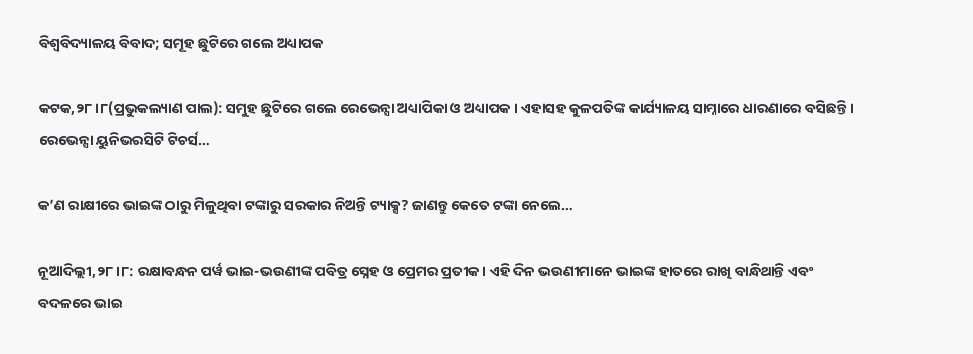ବିଶ୍ବବିଦ୍ୟାଳୟ ବିବାଦ; ସମୂହ ଛୁଟିରେ ଗଲେ ଅଧ୍ୟାପକ

କଟକ,୨୮।୮(ପ୍ରଭୁକଲ୍ୟାଣ ପାଲ): ସମୁହ ଛୁଟିରେ ଗଲେ ରେଭେନ୍ସା ଅଧ୍ୟାପିକା ଓ ଅଧ୍ୟାପକ । ଏହାସହ କୁଳପତିଙ୍କ କାର୍ଯ୍ୟାଳୟ ସାମ୍ନାରେ ଧାରଣାରେ ବସିଛନ୍ତି । ରେଭେନ୍ସା ୟୁନିଭରସିଟି ଟିଚର୍ସ…

କ’ଣ ରାକ୍ଷୀରେ ଭାଇଙ୍କ ଠାରୁ ମିଳୁଥିବା ଟଙ୍କାରୁ ସରକାର ନିଅନ୍ତି ଟ୍ୟାକ୍ସ? ଜାଣନ୍ତୁ କେତେ ଟଙ୍କା ନେଲେ…

ନୂଆଦିଲ୍ଲୀ,୨୮।୮: ରକ୍ଷାବନ୍ଧନ ପର୍ୱ ଭାଇ-ଭଉଣୀଙ୍କ ପବିତ୍ର ସ୍ନେହ ଓ ପ୍ରେମର ପ୍ରତୀକ। ଏହି ଦିନ ଭଉଣୀମାନେ ଭାଇଙ୍କ ହାତରେ ରାଖି ବାନ୍ଧିଥାନ୍ତି ଏବଂ ବଦଳରେ ଭାଇ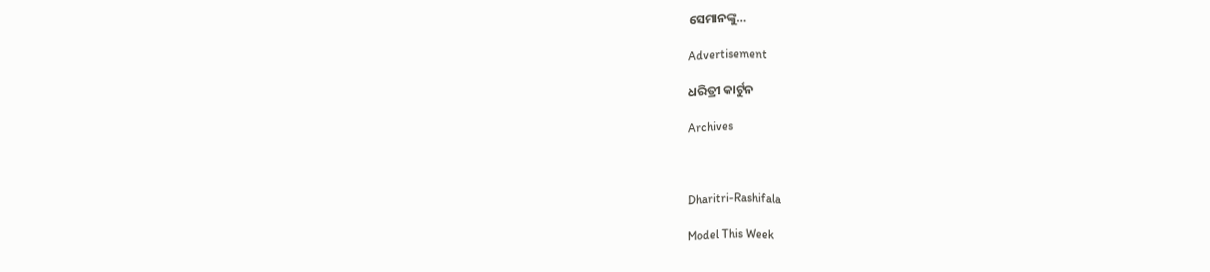ସେମାନଙ୍କୁ…

Advertisement

ଧରିତ୍ରୀ କାର୍ଟୁନ

Archives



Dharitri-Rashifala

Model This Week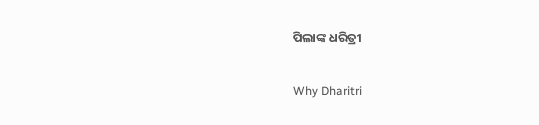ପିଲାଙ୍କ ଧରିତ୍ରୀ

Why Dharitri